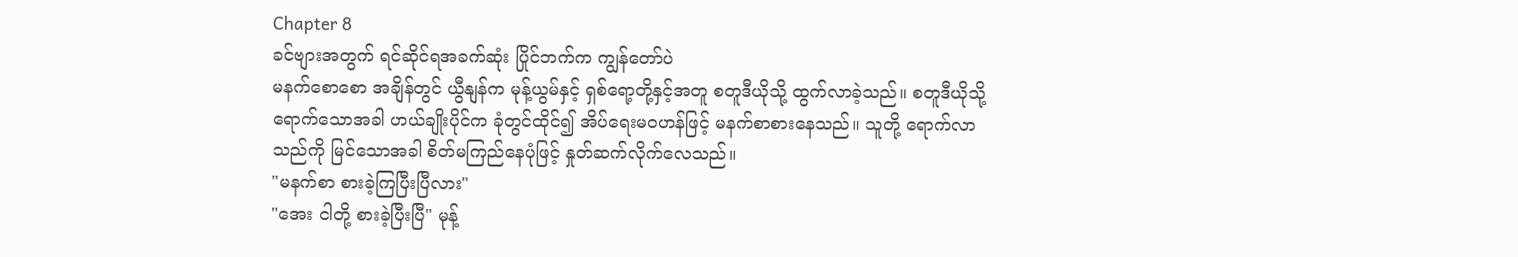Chapter 8
ခင်ဗျားအတွက် ရင်ဆိုင်ရအခက်ဆုံး ပြိုင်ဘက်က ကျွန်တော်ပဲ
မနက်စောစော အချိန်တွင် ယွီနျန်က မုန့်ယွမ်နှင့် ရှစ်ရော့တို့နှင့်အတူ စတူဒီယိုသို့ ထွက်လာခဲ့သည်။ စတူဒီယိုသို့ ရောက်သောအခါ ဟယ်ချိုးပိုင်က ခုံတွင်ထိုင်၍ အိပ်ရေးမဝဟန်ဖြင့် မနက်စာစားနေသည်။ သူတို့ ရောက်လာသည်ကို မြင်သောအခါ စိတ်မကြည်နေပုံဖြင့် နှုတ်ဆက်လိုက်လေသည်။
"မနက်စာ စားခဲ့ကြပြီးပြီလား"
"အေး ငါတို့ စားခဲ့ပြီးပြီ" မုန့်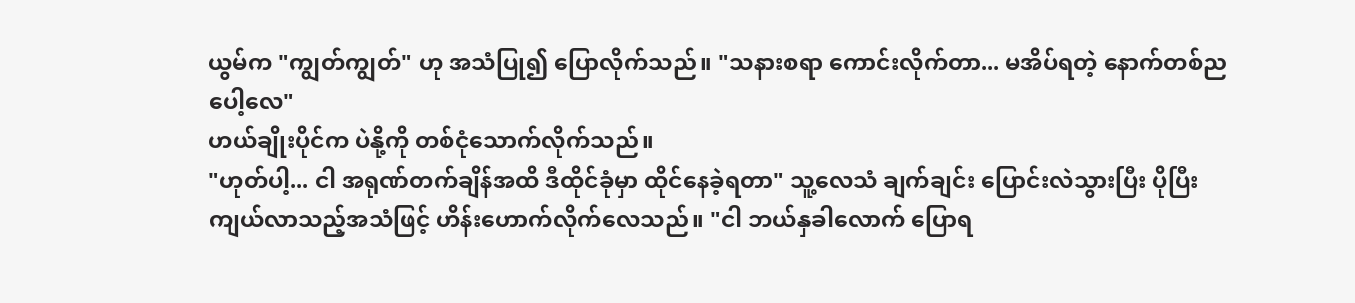ယွမ်က "ကျွတ်ကျွတ်" ဟု အသံပြု၍ ပြောလိုက်သည်။ "သနားစရာ ကောင်းလိုက်တာ... မအိပ်ရတဲ့ နောက်တစ်ညပေါ့လေ"
ဟယ်ချိုးပိုင်က ပဲနို့ကို တစ်ငုံသောက်လိုက်သည်။
"ဟုတ်ပါ့... ငါ အရုဏ်တက်ချိန်အထိ ဒီထိုင်ခုံမှာ ထိုင်နေခဲ့ရတာ" သူ့လေသံ ချက်ချင်း ပြောင်းလဲသွားပြီး ပိုပြီး ကျယ်လာသည့်အသံဖြင့် ဟိန်းဟောက်လိုက်လေသည်။ "ငါ ဘယ်နှခါလောက် ပြောရ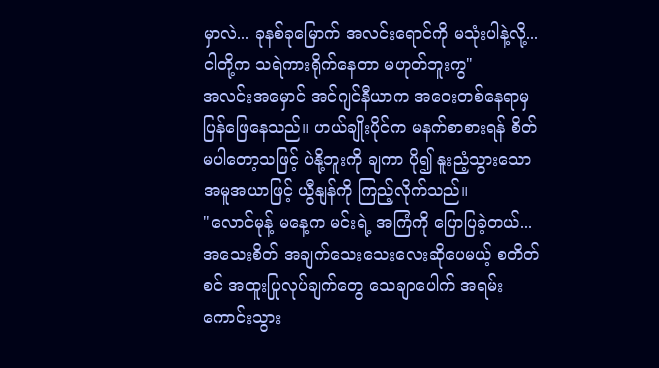မှာလဲ... ခုနစ်ခုမြောက် အလင်းရောင်ကို မသုံးပါနဲ့လို့... ငါတို့က သရဲကားရိုက်နေတာ မဟုတ်ဘူးကွ"
အလင်းအမှောင် အင်ဂျင်နီယာက အဝေးတစ်နေရာမှ ပြန်ဖြေနေသည်။ ဟယ်ချိုးပိုင်က မနက်စာစားရန် စိတ်မပါတော့သဖြင့် ပဲနို့ဘူးကို ချကာ ပို၍ နူးညံ့သွားသော အမူအယာဖြင့် ယွီနျန်ကို ကြည့်လိုက်သည်။
"လောင်မုန့် မနေ့က မင်းရဲ့ အကြံကို ပြောပြခဲ့တယ်... အသေးစိတ် အချက်သေးသေးလေးဆိုပေမယ့် စတိတ်စင် အထူးပြုလုပ်ချက်တွေ သေချာပေါက် အရမ်းကောင်းသွား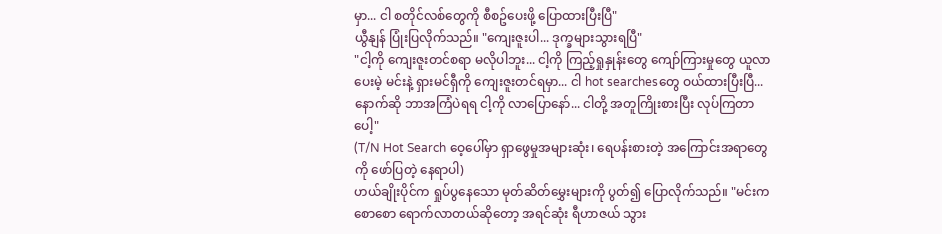မှာ... ငါ စတိုင်လစ်တွေကို စီစဥ်ပေးဖို့ ပြောထားပြီးပြီ"
ယွီနျန် ပြုံးပြလိုက်သည်။ "ကျေးဇူးပါ... ဒုက္ခများသွားရပြီ"
"ငါ့ကို ကျေးဇူးတင်စရာ မလိုပါဘူး... ငါ့ကို ကြည့်ရှုနှုန်းတွေ ကျော်ကြားမှုတွေ ယူလာပေးမဲ့ မင်းနဲ့ ရှားမင်ရှီကို ကျေးဇူးတင်ရမှာ... ငါ hot searchesတွေ ဝယ်ထားပြီးပြီ... နောက်ဆို ဘာအကြံပဲရရ ငါ့ကို လာပြောနော်... ငါတို့ အတူကြိုးစားပြီး လုပ်ကြတာပေါ့"
(T/N Hot Search ဝေ့ပေါ်မှာ ရှာဖွေမှုအများဆုံး၊ ရေပန်းစားတဲ့ အကြောင်းအရာတွေကို ဖော်ပြတဲ့ နေရာပါ)
ဟယ်ချိုးပိုင်က ရှုပ်ပွနေသော မုတ်ဆိတ်မွှေးများကို ပွတ်၍ ပြောလိုက်သည်။ "မင်းက စောစော ရောက်လာတယ်ဆိုတော့ အရင်ဆုံး ရီဟာဇယ် သွား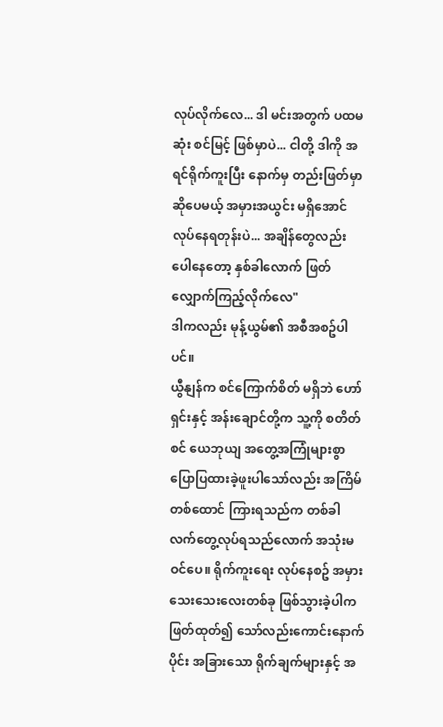လုပ်လိုက်လေ... ဒါ မင်းအတွက် ပထမဆုံး စင်မြင့် ဖြစ်မှာပဲ... ငါတို့ ဒါကို အရင်ရိုက်ကူးပြီး နောက်မှ တည်းဖြတ်မှာ ဆိုပေမယ့် အမှားအယွင်း မရှိအောင် လုပ်နေရတုန်းပဲ... အချိန်တွေလည်း ပေါနေတော့ နှစ်ခါလောက် ဖြတ်လျှောက်ကြည့်လိုက်လေ"
ဒါကလည်း မုန့်ယွမ်၏ အစီအစဥ်ပါပင်။
ယွီနျန်က စင်ကြောက်စိတ် မရှိဘဲ ဟော်ရှင်းနှင့် အန်းချောင်တို့က သူ့ကို စတိတ်စင် ယေဘုယျ အတွေ့အကြုံများစွာ ပြောပြထားခဲ့ဖူးပါသော်လည်း အကြိမ်တစ်ထောင် ကြားရသည်က တစ်ခါ လက်တွေ့လုပ်ရသည်လောက် အသုံးမဝင်ပေ။ ရိုက်ကူးရေး လုပ်နေစဥ် အမှားသေးသေးလေးတစ်ခု ဖြစ်သွားခဲ့ပါက ဖြတ်ထုတ်၍ သော်လည်းကောင်းနောက်ပိုင်း အခြားသော ရိုက်ချက်များနှင့် အ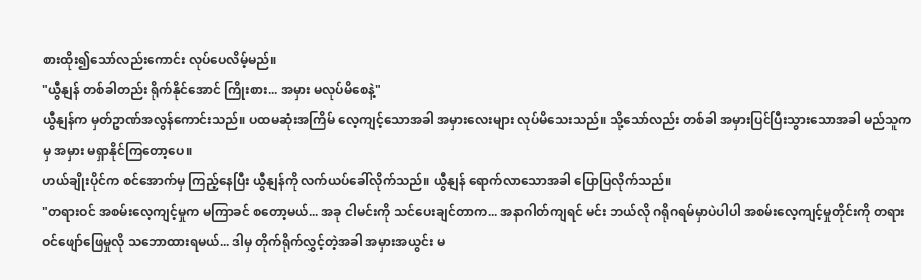စားထိုး၍သော်လည်းကောင်း လုပ်ပေလိမ့်မည်။
"ယွီနျန် တစ်ခါတည်း ရိုက်နိုင်အောင် ကြိုးစား... အမှား မလုပ်မိစေနဲ့"
ယွီနျန်က မှတ်ဥာဏ်အလွန်ကောင်းသည်။ ပထမဆုံးအကြိမ် လေ့ကျင့်သောအခါ အမှားလေးများ လုပ်မိသေးသည်။ သို့သော်လည်း တစ်ခါ အမှားပြင်ပြီးသွားသောအခါ မည်သူကမှ အမှား မရှာနိုင်ကြတော့ပေ။
ဟယ်ချိုးပိုင်က စင်အောက်မှ ကြည့်နေပြီး ယွီနျန်ကို လက်ယပ်ခေါ်လိုက်သည်။ ယွီနျန် ရောက်လာသောအခါ ပြောပြလိုက်သည်။
"တရားဝင် အစမ်းလေ့ကျင့်မှုက မကြာခင် စတော့မယ်... အခု ငါမင်းကို သင်ပေးချင်တာက... အနာဂါတ်ကျရင် မင်း ဘယ်လို ဂရိုဂရမ်မှာပဲပါပါ အစမ်းလေ့ကျင့်မှုတိုင်းကို တရားဝင်ဖျော်ဖြေမှုလို သဘောထားရမယ်... ဒါမှ တိုက်ရိုက်လွှင့်တဲ့အခါ အမှားအယွင်း မ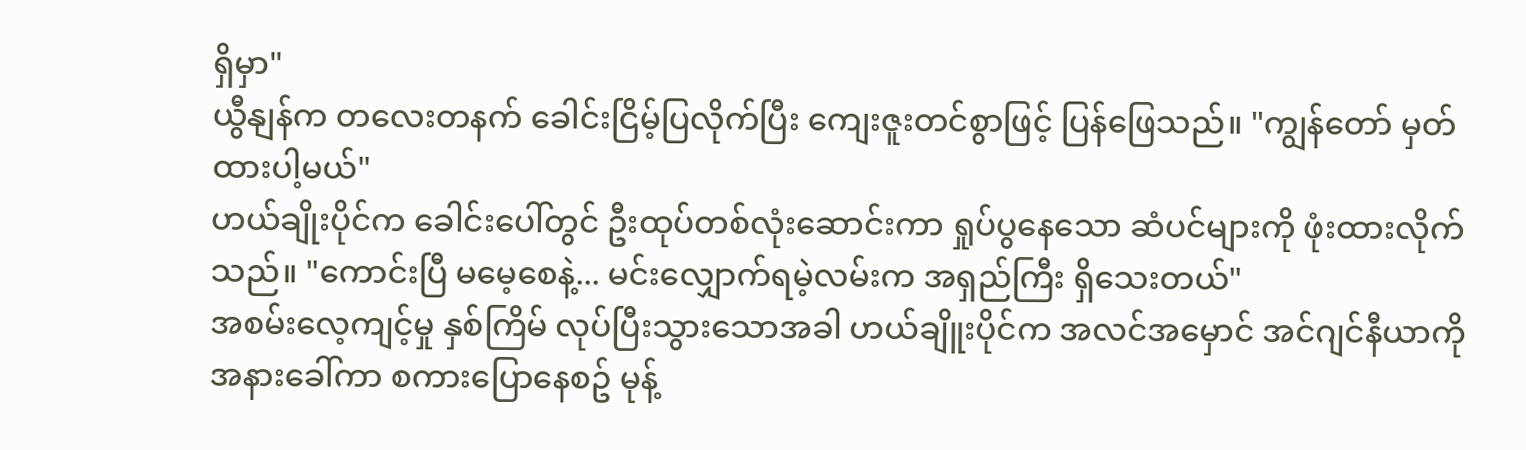ရှိမှာ"
ယွီနျန်က တလေးတနက် ခေါင်းငြိမ့်ပြလိုက်ပြီး ကျေးဇူးတင်စွာဖြင့် ပြန်ဖြေသည်။ "ကျွန်တော် မှတ်ထားပါ့မယ်"
ဟယ်ချိုးပိုင်က ခေါင်းပေါ်တွင် ဦးထုပ်တစ်လုံးဆောင်းကာ ရှုပ်ပွနေသော ဆံပင်များကို ဖုံးထားလိုက်သည်။ "ကောင်းပြီ မမေ့စေနဲ့... မင်းလျှောက်ရမဲ့လမ်းက အရှည်ကြီး ရှိသေးတယ်"
အစမ်းလေ့ကျင့်မှု နှစ်ကြိမ် လုပ်ပြီးသွားသောအခါ ဟယ်ချိူးပိုင်က အလင်အမှောင် အင်ဂျင်နီယာကို အနားခေါ်ကာ စကားပြောနေစဥ် မုန့်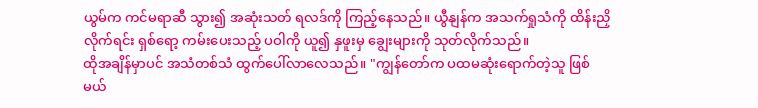ယွမ်က ကင်မရာဆီ သွား၍ အဆုံးသတ် ရလဒ်ကို ကြည့်နေသည်။ ယွီနျန်က အသက်ရှုသံကို ထိန်းညှိလိုက်ရင်း ရှစ်ရော့ ကမ်းပေးသည့် ပဝါကို ယူ၍ နှဖူးမှ ချွေးများကို သုတ်လိုက်သည်။
ထိုအချိန်မှာပင် အသံတစ်သံ ထွက်ပေါ်လာလေသည်။ "ကျွန်တော်က ပထမဆုံးရောက်တဲ့သူ ဖြစ်မယ်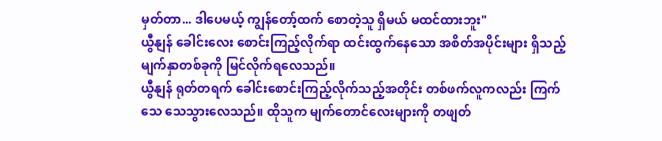မှတ်တာ... ဒါပေမယ့် ကျွန်တော့်ထက် စောတဲ့သူ ရှိမယ် မထင်ထားဘူး"
ယွီနျန် ခေါင်းလေး စောင်းကြည့်လိုက်ရာ ထင်းထွက်နေသော အစိတ်အပိုင်းများ ရှိသည့် မျက်နှာတစ်ခုကို မြင်လိုက်ရလေသည်။
ယွီနျန် ရုတ်တရက် ခေါင်းစောင်းကြည့်လိုက်သည့်အတိုင်း တစ်ဖက်လူကလည်း ကြက်သေ သေသွားလေသည်။ ထိုသူက မျက်တောင်လေးများကို တဖျတ်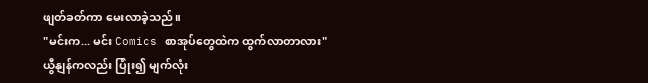ဖျတ်ခတ်ကာ မေးလာခဲ့သည်။
"မင်းက... မင်း Comics စာအုပ်တွေထဲက ထွက်လာတာလား"
ယွီနျန်ကလည်း ပြုံး၍ မျက်လုံး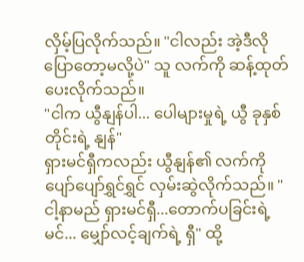လှိမ့်ပြလိုက်သည်။ "ငါလည်း အဲ့ဒီလို ပြောတော့မလို့ပဲ" သူ လက်ကို ဆန့်ထုတ်ပေးလိုက်သည်။
"ငါက ယွီနျန်ပါ... ပေါများမှုရဲ့ ယွီ ခုနှစ်တိုင်းရဲ့ နျန်"
ရှားမင်ရှီကလည်း ယွီနျန်၏ လက်ကို ပျော်ပျော်ရွှင်ရွှင် လှမ်းဆွဲလိုက်သည်။ "ငါ့နာမည် ရှားမင်ရှီ...တောက်ပခြင်းရဲ့ မင်... မျှော်လင့်ချက်ရဲ့ ရှီ" ထို့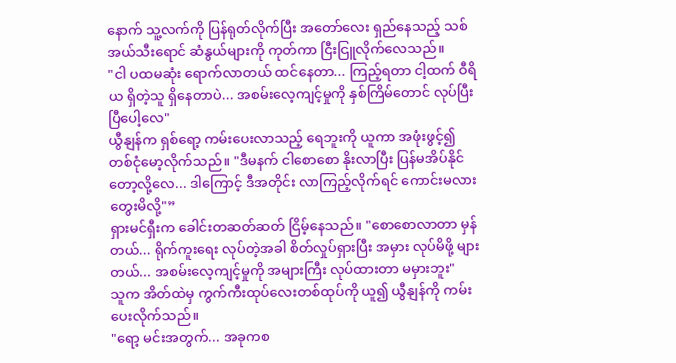နောက် သူ့လက်ကို ပြန်ရုတ်လိုက်ပြီး အတော်လေး ရှည်နေသည့် သစ်အယ်သီးရောင် ဆံနွယ်များကို ကုတ်ကာ ငြီးငြူလိုက်လေသည်။
"ငါ ပထမဆုံး ရောက်လာတယ် ထင်နေတာ... ကြည့်ရတာ ငါ့ထက် ဝီရိယ ရှိတဲ့သူ ရှိနေတာပဲ... အစမ်းလေ့ကျင့်မှုကို နှစ်ကြိမ်တောင် လုပ်ပြီးပြီပေါ့လေ"
ယွီနျန်က ရှစ်ရော့ ကမ်းပေးလာသည့် ရေဘူးကို ယူကာ အဖုံးဖွင့်၍ တစ်ငုံမော့လိုက်သည်။ "ဒီမနက် ငါစောစော နိုးလာပြီး ပြန်မအိပ်နိုင်တော့လို့လေ... ဒါကြောင့် ဒီအတိုင်း လာကြည့်လိုက်ရင် ကောင်းမလား တွေးမိလို့"”
ရှားမင်ရှီးက ခေါင်းတဆတ်ဆတ် ငြိမ့်နေသည်။ "စောစောလာတာ မှန်တယ်... ရိုက်ကူးရေး လုပ်တဲ့အခါ စိတ်လှုပ်ရှားပြီး အမှား လုပ်မိဖို့ များတယ်... အစမ်းလေ့ကျင့်မှုကို အများကြီး လုပ်ထားတာ မမှားဘူး"
သူက အိတ်ထဲမှ ကွက်ကီးထုပ်လေးတစ်ထုပ်ကို ယူ၍ ယွီနျန်ကို ကမ်းပေးလိုက်သည်။
"ရော့ မင်းအတွက်... အခုကစ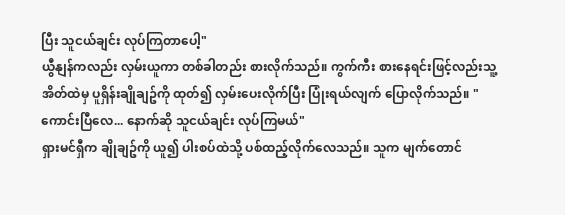ပြီး သူငယ်ချင်း လုပ်ကြတာပေါ့"
ယွီနျန်ကလည်း လှမ်းယူကာ တစ်ခါတည်း စားလိုက်သည်။ ကွက်ကီး စားနေရင်းဖြင့်လည်းသူ့အိတ်ထဲမှ ပူရှိန်းချိုချဥ်ကို ထုတ်၍ လှမ်းပေးလိုက်ပြီး ပြုံးရယ်လျက် ပြောလိုက်သည်။ "ကောင်းပြီလေ... နောက်ဆို သူငယ်ချင်း လုပ်ကြမယ်"
ရှားမင်ရှီက ချိုချဥ်ကို ယူ၍ ပါးစပ်ထဲသို့ ပစ်ထည့်လိုက်လေသည်။ သူက မျက်တောင်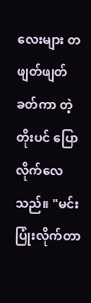လေးများ တဖျတ်ဖျတ် ခတ်ကာ တဲ့တိုးပင် ပြောလိုက်လေသည်။ "မင်း ပြုံးလိုက်တာ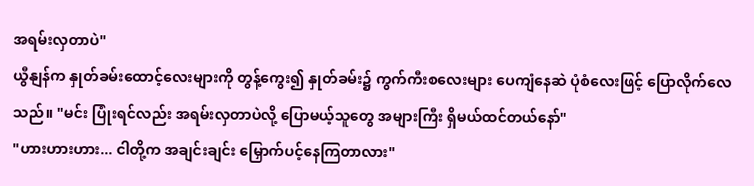အရမ်းလှတာပဲ"
ယွီနျန်က နှုတ်ခမ်းထောင့်လေးများကို တွန့်ကွေး၍ နှုတ်ခမ်း၌ ကွက်ကီးစလေးများ ပေကျံနေဆဲ ပုံစံလေးဖြင့် ပြောလိုက်လေသည်။ "မင်း ပြုံးရင်လည်း အရမ်းလှတာပဲလို့ ပြောမယ့်သူတွေ အများကြီး ရှိမယ်ထင်တယ်နော်"
"ဟားဟားဟား... ငါတို့က အချင်းချင်း မြှောက်ပင့်နေကြတာလား"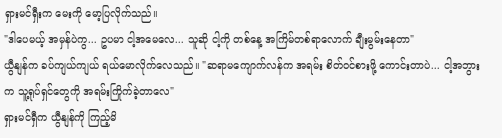ရှားမင်ရှီးက မေးကို မော့ပြလိုက်သည်။
"ဒါပေမယ့် အမှန်ပဲကွ... ဥပမာ ငါ့အမေလေ... သူဆို ငါ့ကို တစ်နေ့ အကြိမ်တစ်ရာလောက် ချီးမွမ်းနေတာ"
ယွီနျန်က ခပ်ကျယ်ကျယ် ရယ်မောလိုက်လေသည်။ "ဆရာမကျောက်လန်က အရမ်း စိတ်ဝင်စားဖို့ ကောင်းတာပဲ... ငါ့အဘွားက သူ့ရုပ်ရှင်တွေကို အရမ်းကြိုက်ခဲ့တာလေ"
ရှားမင်ရှီက ယွီနျန်ကို ကြည့်မိ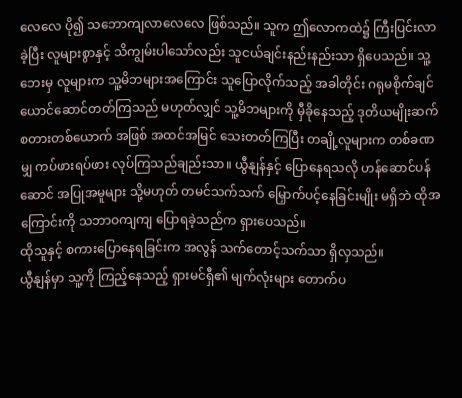လေလေ ပို၍ သဘောကျလာလေလေ ဖြစ်သည်။ သူက ဤလောကထဲ၌ ကြီးပြင်းလာခဲ့ပြီး လူများစွာနှင့် သိကျွမ်းပါသော်လည်း သူငယ်ချင်းနည်းနည်းသာ ရှိပေသည်။ သူ့ဘေးမှ လူများက သူ့မိဘများအကြောင်း သူပြောလိုက်သည့် အခါတိုင်း ဂရုမစိုက်ချင်ယောင်ဆောင်တတ်ကြသည် မဟုတ်လျှင် သူ့မိဘများကို မှီခိုနေသည့် ဒုတိယမျိုးဆက် စတားတစ်ယောက် အဖြစ် အထင်အမြင် သေးတတ်ကြပြီး တချို့လူများက တစ်ခဏမျှ ကပ်ဖားရပ်ဖား လုပ်ကြသည်ချည်းသာ။ ယွီနျန်နှင့် ပြောနေရသလို ဟန်ဆောင်ပန်ဆောင် အပြုအမူများ သို့မဟုတ် တမင်သက်သက် မြှောက်ပင့်နေခြင်းမျိုး မရှိဘဲ ထိုအကြောင်းကို သဘာဝကျကျ ပြောရခဲ့သည်က ရှားပေသည်။
ထိုသူနှင့် စကားပြောနေရခြင်းက အလွန် သက်တောင့်သက်သာ ရှိလှသည်။
ယွီနျန်မှာ သူ့ကို ကြည့်နေသည့် ရှားမင်ရှီ၏ မျက်လုံးများ တောက်ပ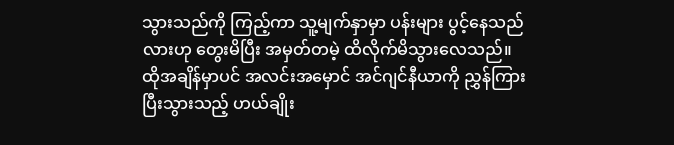သွားသည်ကို ကြည့်ကာ သူ့မျက်နှာမှာ ပန်းများ ပွင့်နေသည်လားဟု တွေးမိပြီး အမှတ်တမဲ့ ထိလိုက်မိသွားလေသည်။
ထိုအချိန်မှာပင် အလင်းအမှောင် အင်ဂျင်နီယာကို ညွှန်ကြားပြီးသွားသည့် ဟယ်ချိုး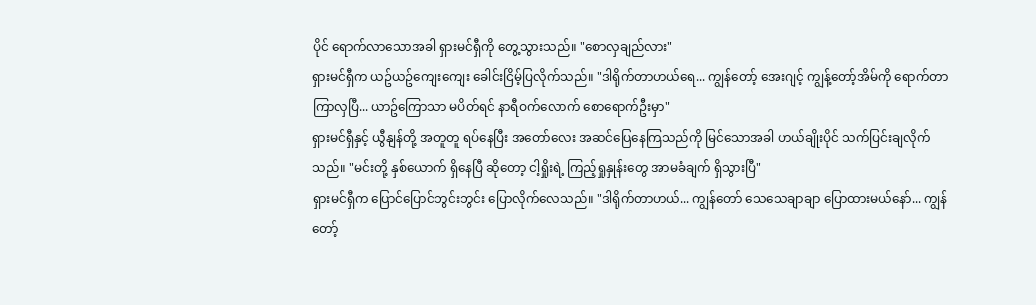ပိုင် ရောက်လာသောအခါ ရှားမင်ရှီကို တွေ့သွားသည်။ "စောလှချည်လား"
ရှားမင်ရှီက ယဥ်ယဥ်ကျေးကျေး ခေါင်းငြိမ့်ပြလိုက်သည်။ "ဒါရိုက်တာဟယ်ရေ... ကျွန်တော့် အေးဂျင့် ကျွန့်တော့်အိမ်ကို ရောက်တာ ကြာလှပြီ... ယာဥ်ကြောသာ မပိတ်ရင် နာရီဝက်လောက် စောရောက်ဦးမှာ"
ရှားမင်ရှီနှင့် ယွီနျန်တို့ အတူတူ ရပ်နေပြီး အတော်လေး အဆင်ပြေနေကြသည်ကို မြင်သောအခါ ဟယ်ချိုးပိုင် သက်ပြင်းချလိုက်သည်။ "မင်းတို့ နှစ်ယောက် ရှိနေပြီ ဆိုတော့ ငါ့ရှိုးရဲ့ ကြည့်ရှုနှုန်းတွေ အာမခံချက် ရှိသွားပြီ"
ရှားမင်ရှီက ပြောင်ပြောင်ဘွင်းဘွင်း ပြောလိုက်လေသည်။ "ဒါရိုက်တာဟယ်... ကျွန်တော် သေသေချာချာ ပြောထားမယ်နော်... ကျွန်တော့်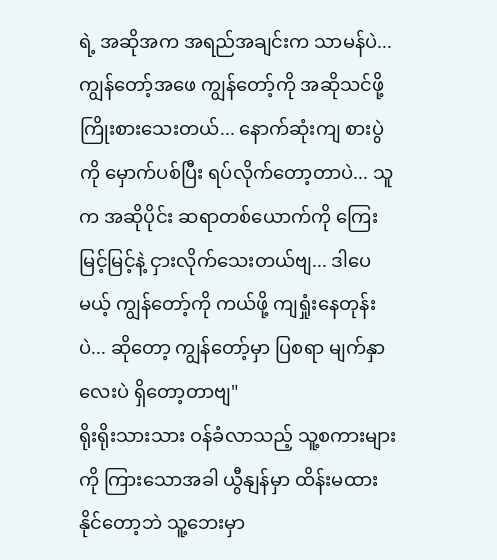ရဲ့ အဆိုအက အရည်အချင်းက သာမန်ပဲ... ကျွန်တော့်အဖေ ကျွန်တော့်ကို အဆိုသင်ဖို့ ကြိုးစားသေးတယ်... နောက်ဆုံးကျ စားပွဲကို မှောက်ပစ်ပြီး ရပ်လိုက်တော့တာပဲ... သူက အဆိုပိုင်း ဆရာတစ်ယောက်ကို ကြေးမြင့်မြင့်နဲ့ ငှားလိုက်သေးတယ်ဗျ... ဒါပေမယ့် ကျွန်တော့်ကို ကယ်ဖို့ ကျရှုံးနေတုန်းပဲ... ဆိုတော့ ကျွန်တော့်မှာ ပြစရာ မျက်နှာလေးပဲ ရှိတော့တာဗျ"
ရိုးရိုးသားသား ဝန်ခံလာသည့် သူ့စကားများကို ကြားသောအခါ ယွီနျန်မှာ ထိန်းမထားနိုင်တော့ဘဲ သူ့ဘေးမှာ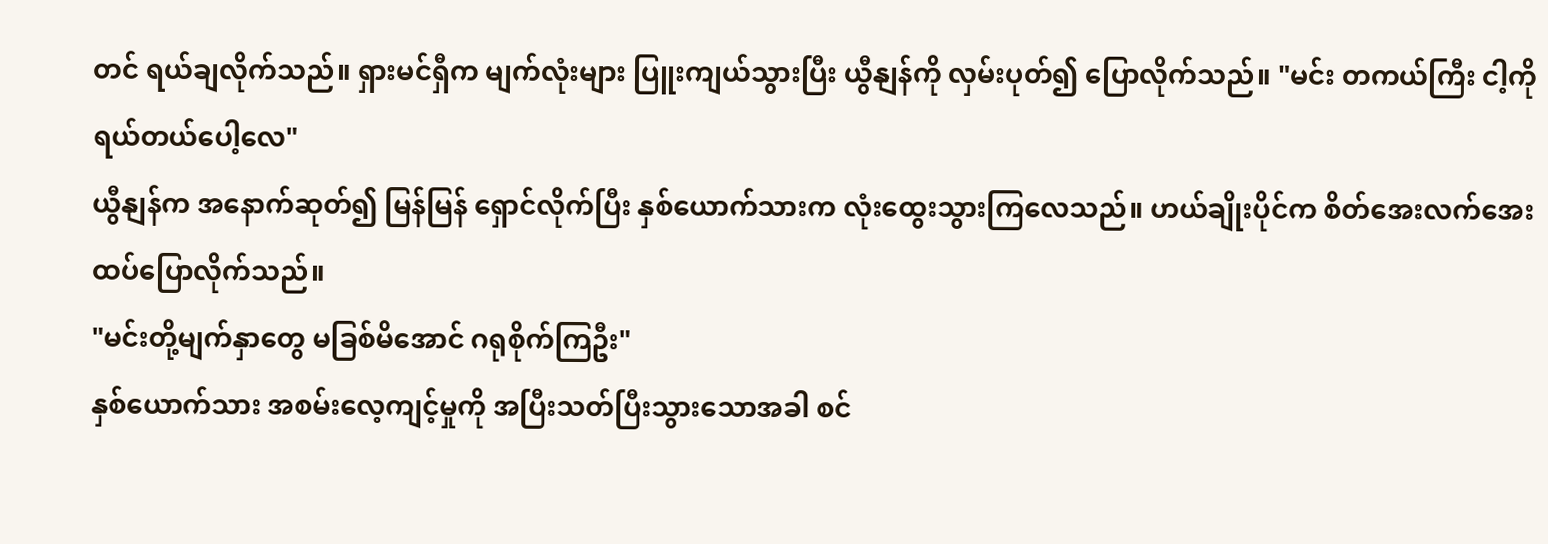တင် ရယ်ချလိုက်သည်။ ရှားမင်ရှီက မျက်လုံးများ ပြူးကျယ်သွားပြီး ယွီနျန်ကို လှမ်းပုတ်၍ ပြောလိုက်သည်။ "မင်း တကယ်ကြီး ငါ့ကို ရယ်တယ်ပေါ့လေ"
ယွီနျန်က အနောက်ဆုတ်၍ မြန်မြန် ရှောင်လိုက်ပြီး နှစ်ယောက်သားက လုံးထွေးသွားကြလေသည်။ ဟယ်ချိုးပိုင်က စိတ်အေးလက်အေး ထပ်ပြောလိုက်သည်။
"မင်းတို့မျက်နှာတွေ မခြစ်မိအောင် ဂရုစိုက်ကြဦး"
နှစ်ယောက်သား အစမ်းလေ့ကျင့်မှုကို အပြီးသတ်ပြီးသွားသောအခါ စင်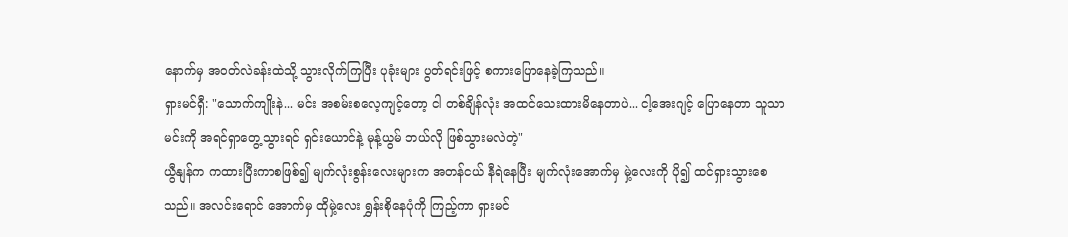နောက်မှ အဝတ်လဲခန်းထဲသို့ သွားလိုက်ကြပြီး ပုခုံးများ ပွတ်ရင်းဖြင့် စကားပြောနေခဲ့ကြသည်။
ရှားမင်ရှီ: "သောက်ကျိုးနဲ... မင်း အစမ်းစလေ့ကျင့်တော့ ငါ တစ်ချိန်လုံး အထင်သေးထားမိနေတာပဲ... ငါ့အေးဂျင့် ပြောနေတာ သူသာ မင်းကို အရင်ရှာတွေ့သွားရင် ရှင်းယောင်နဲ့ မုန့်ယွမ် ဘယ်လို ဖြစ်သွားမလဲတဲ့"
ယွီနျန်က ကထားပြီးကာစဖြစ်၍ မျက်လုံးစွန်းလေးများက အတန်ငယ် နီရဲနေပြီး မျက်လုံးအောက်မှ မှဲ့လေးကို ပို၍ ထင်ရှားသွားစေသည်။ အလင်းရောင် အောက်မှ ထိုမှဲ့လေး ရွှန်းစိုနေပုံကို ကြည့်ကာ ရှားမင်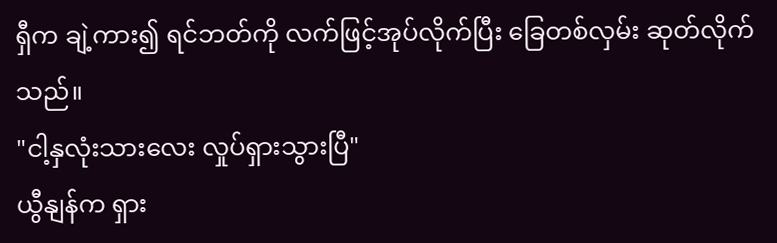ရှီက ချဲ့ကား၍ ရင်ဘတ်ကို လက်ဖြင့်အုပ်လိုက်ပြီး ခြေတစ်လှမ်း ဆုတ်လိုက်သည်။
"ငါ့နှလုံးသားလေး လှုပ်ရှားသွားပြီ"
ယွီနျန်က ရှား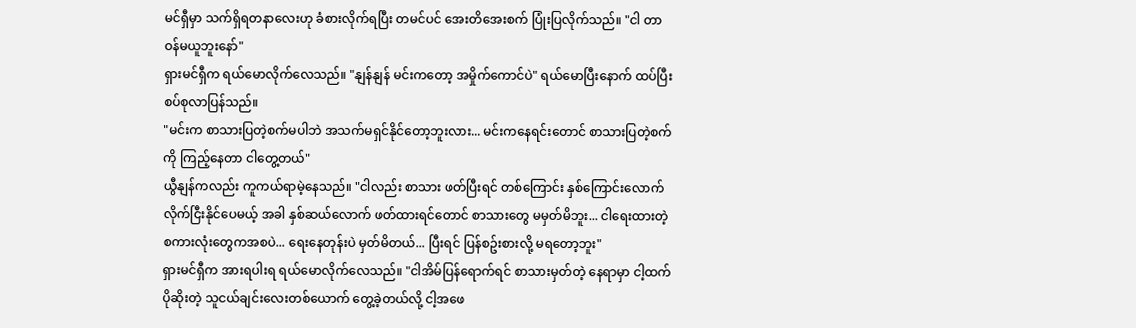မင်ရှီမှာ သက်ရှိရတနာလေးဟု ခံစားလိုက်ရပြီး တမင်ပင် အေးတိအေးစက် ပြုံးပြလိုက်သည်။ "ငါ တာဝန်မယူဘူးနော်"
ရှားမင်ရှီက ရယ်မောလိုက်လေသည်။ "နျန်နျန် မင်းကတော့ အမှိုက်ကောင်ပဲ" ရယ်မောပြီးနောက် ထပ်ပြီး စပ်စုလာပြန်သည်။
"မင်းက စာသားပြတဲ့စက်မပါဘဲ အသက်မရှင်နိုင်တော့ဘူးလား... မင်းကနေရင်းတောင် စာသားပြတဲ့စက်ကို ကြည့်နေတာ ငါတွေ့တယ်"
ယွီနျန်ကလည်း ကူကယ်ရာမဲ့နေသည်။ "ငါလည်း စာသား ဖတ်ပြီးရင် တစ်ကြောင်း နှစ်ကြောင်းလောက် လိုက်ငြီးနိုင်ပေမယ့် အခါ နှစ်ဆယ်လောက် ဖတ်ထားရင်တောင် စာသားတွေ မမှတ်မိဘူး... ငါရေးထားတဲ့ စကားလုံးတွေကအစပဲ... ရေးနေတုန်းပဲ မှတ်မိတယ်... ပြီးရင် ပြန်စဥ်းစားလို့ မရတော့ဘူး"
ရှားမင်ရှီက အားရပါးရ ရယ်မောလိုက်လေသည်။ "ငါအိမ်ပြန်ရောက်ရင် စာသားမှတ်တဲ့ နေရာမှာ ငါ့ထက် ပိုဆိုးတဲ့ သူငယ်ချင်းလေးတစ်ယောက် တွေ့ခဲ့တယ်လို့ ငါ့အဖေ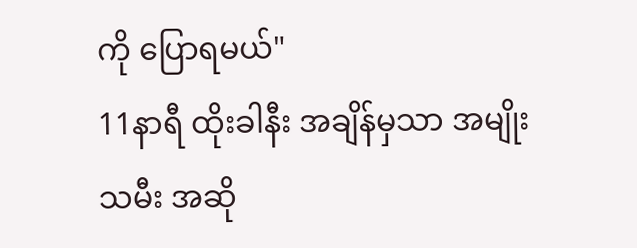ကို ပြောရမယ်"
11နာရီ ထိုးခါနီး အချိန်မှသာ အမျိုးသမီး အဆို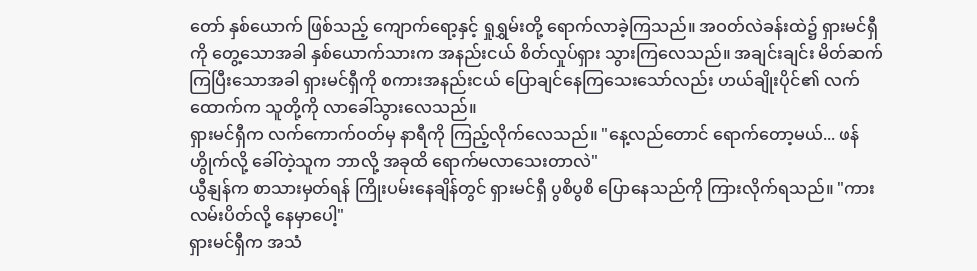တော် နှစ်ယောက် ဖြစ်သည့် ကျောက်ရော့နှင့် ရှုရွှမ်းတို့ ရောက်လာခဲ့ကြသည်။ အဝတ်လဲခန်းထဲ၌ ရှားမင်ရှီကို တွေ့သောအခါ နှစ်ယောက်သားက အနည်းငယ် စိတ်လှုပ်ရှား သွားကြလေသည်။ အချင်းချင်း မိတ်ဆက်ကြပြီးသောအခါ ရှားမင်ရှီကို စကားအနည်းငယ် ပြောချင်နေကြသေးသော်လည်း ဟယ်ချိုးပိုင်၏ လက်ထောက်က သူတို့ကို လာခေါ်သွားလေသည်။
ရှားမင်ရှီက လက်ကောက်ဝတ်မှ နာရီကို ကြည့်လိုက်လေသည်။ "နေ့လည်တောင် ရောက်တော့မယ်... ဖန်ဟွိုက်လို့ ခေါ်တဲ့သူက ဘာလို့ အခုထိ ရောက်မလာသေးတာလဲ"
ယွီနျန်က စာသားမှတ်ရန် ကြိုးပမ်းနေချိန်တွင် ရှားမင်ရှီ ပွစိပွစိ ပြောနေသည်ကို ကြားလိုက်ရသည်။ "ကားလမ်းပိတ်လို့ နေမှာပေါ့"
ရှားမင်ရှီက အသံ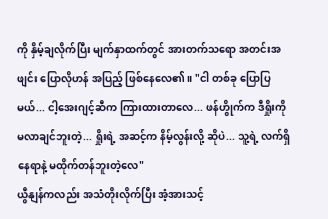ကို နှိမ့်ချလိုက်ပြီး မျက်နှာထက်တွင် အားတက်သရော အတင်းအဖျင်း ပြောလိုဟန် အပြည့် ဖြစ်နေလေ၏။ "ငါ တစ်ခု ပြောပြမယ်... ငါ့အေးဂျင့်ဆီက ကြားထားတာလေ... ဖန်ဟွိုက်က ဒီရှိုးကို မလာချင်ဘူးတဲ့... ရှိုးရဲ့ အဆင့်က နိမ့်လွန်းလို့ ဆိုပဲ... သူ့ရဲ့ လက်ရှိနေရာနဲ့ မထိုက်တန်ဘူးတဲ့လေ"
ယွီနျန်ကလည်း အသံတိုးလိုက်ပြီး အံ့အားသင့်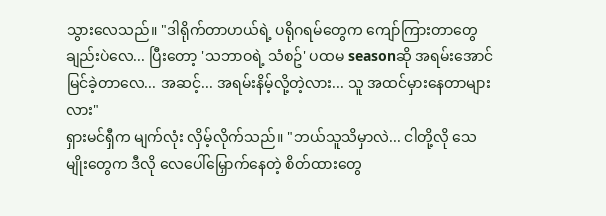သွားလေသည်။ "ဒါရိုက်တာဟယ်ရဲ့ ပရိုဂရမ်တွေက ကျော်ကြားတာတွေချည်းပဲလေ... ပြီးတော့ 'သဘာဝရဲ့ သံစဥ်' ပထမ seasonဆို အရမ်းအောင်မြင်ခဲ့တာလေ... အဆင့်... အရမ်းနိမ့်လို့တဲ့လား... သူ အထင်မှားနေတာများလား"
ရှားမင်ရှီက မျက်လုံး လှိမ့်လိုက်သည်။ "ဘယ်သူသိမှာလဲ... ငါတို့လို သေမျိုးတွေက ဒီလို လေပေါ်မြှောက်နေတဲ့ စိတ်ထားတွေ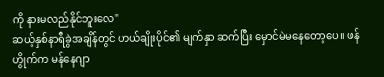ကို နားမလည်နိုင်ဘူးလေ"
ဆယ့်နှစ်နာရီခွဲအချိန်တွင် ဟယ်ချိုးပိုင်၏ မျက်နှာ ဆက်ပြီး မှောင်မဲမနေတော့ပေ။ ဖန်ဟွိုက်က မန်နေဂျာ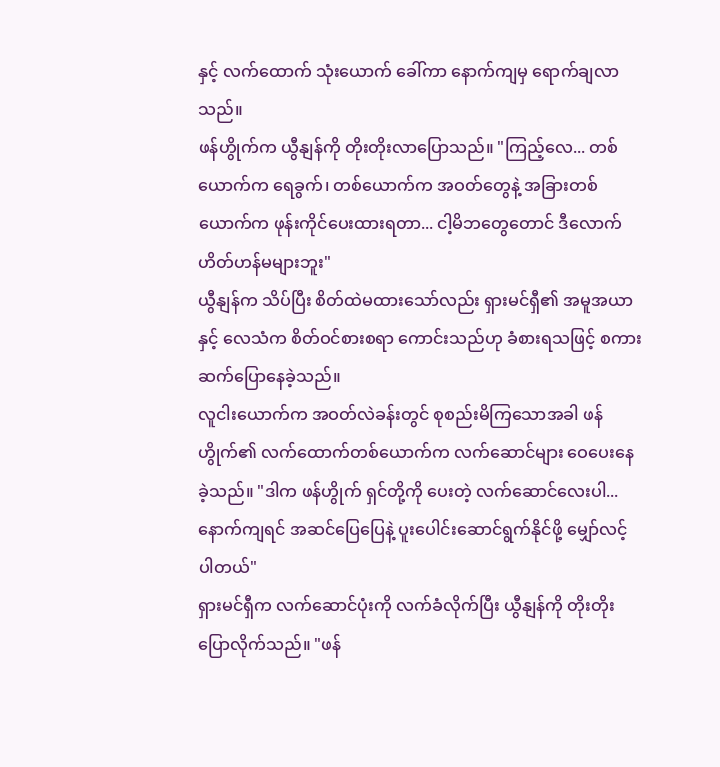နှင့် လက်ထောက် သုံးယောက် ခေါ်ကာ နောက်ကျမှ ရောက်ချလာသည်။
ဖန်ဟွိုက်က ယွီနျန်ကို တိုးတိုးလာပြောသည်။ "ကြည့်လေ... တစ်ယောက်က ရေခွက်၊ တစ်ယောက်က အဝတ်တွေနဲ့ အခြားတစ်ယောက်က ဖုန်းကိုင်ပေးထားရတာ... ငါ့မိဘတွေတောင် ဒီလောက် ဟိတ်ဟန်မများဘူး"
ယွီနျန်က သိပ်ပြီး စိတ်ထဲမထားသော်လည်း ရှားမင်ရှီ၏ အမူအယာနှင့် လေသံက စိတ်ဝင်စားစရာ ကောင်းသည်ဟု ခံစားရသဖြင့် စကားဆက်ပြောနေခဲ့သည်။
လူငါးယောက်က အဝတ်လဲခန်းတွင် စုစည်းမိကြသောအခါ ဖန်ဟွိုက်၏ လက်ထောက်တစ်ယောက်က လက်ဆောင်များ ဝေပေးနေခဲ့သည်။ "ဒါက ဖန်ဟွိုက် ရှင်တို့ကို ပေးတဲ့ လက်ဆောင်လေးပါ... နောက်ကျရင် အဆင်ပြေပြေနဲ့ ပူးပေါင်းဆောင်ရွက်နိုင်ဖို့ မျှော်လင့်ပါတယ်"
ရှားမင်ရှီက လက်ဆောင်ပုံးကို လက်ခံလိုက်ပြီး ယွီနျန်ကို တိုးတိုး ပြောလိုက်သည်။ "ဖန်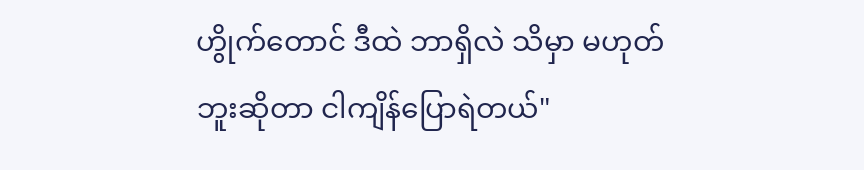ဟွိုက်တောင် ဒီထဲ ဘာရှိလဲ သိမှာ မဟုတ်ဘူးဆိုတာ ငါကျိန်ပြောရဲတယ်"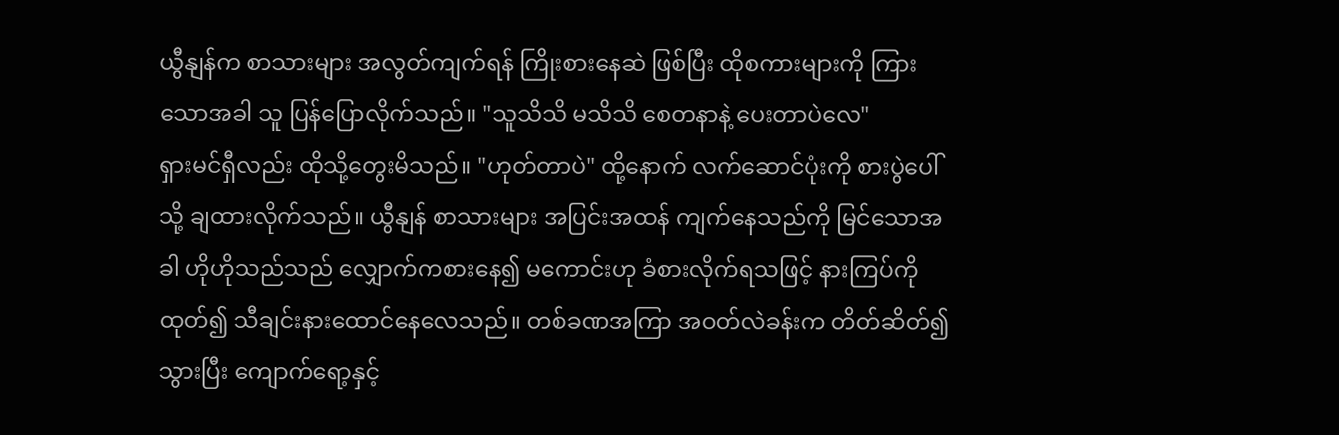ယွီနျန်က စာသားများ အလွတ်ကျက်ရန် ကြိုးစားနေဆဲ ဖြစ်ပြီး ထိုစကားများကို ကြားသောအခါ သူ ပြန်ပြောလိုက်သည်။ "သူသိသိ မသိသိ စေတနာနဲ့ ပေးတာပဲလေ"
ရှားမင်ရှီလည်း ထိုသို့တွေးမိသည်။ "ဟုတ်တာပဲ" ထို့နောက် လက်ဆောင်ပုံးကို စားပွဲပေါ်သို့ ချထားလိုက်သည်။ ယွီနျန် စာသားများ အပြင်းအထန် ကျက်နေသည်ကို မြင်သောအခါ ဟိုဟိုသည်သည် လျှောက်ကစားနေ၍ မကောင်းဟု ခံစားလိုက်ရသဖြင့် နားကြပ်ကို ထုတ်၍ သီချင်းနားထောင်နေလေသည်။ တစ်ခဏအကြာ အဝတ်လဲခန်းက တိတ်ဆိတ်၍ သွားပြီး ကျောက်ရော့နှင့်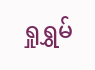ရှုရွှမ်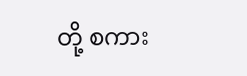တို့ စကား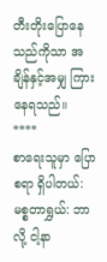တီးတိုးပြောနေသည်ကိုသာ အချိန်နှင့်အမျှ ကြားနေရသည်။
****
စာရေးသူမှာ ပြောစရာ ရှိပါတယ်:
မစ္စတာရွှယ်: ဘာလို့ ငါ့နာ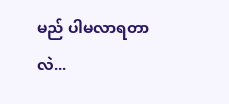မည် ပါမလာရတာလဲ...